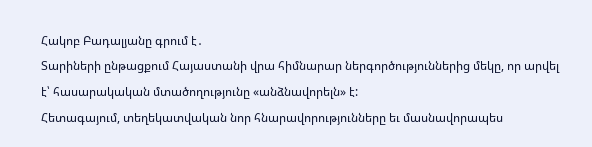Հակոբ Բադալյանը գրում է․
Տարիների ընթացքում Հայաստանի վրա հիմնարար ներգործություններից մեկը, որ արվել է՝ հասարակական մտածողությունը «անձնավորելն» է:
Հետագայում, տեղեկատվական նոր հնարավորությունները եւ մասնավորապես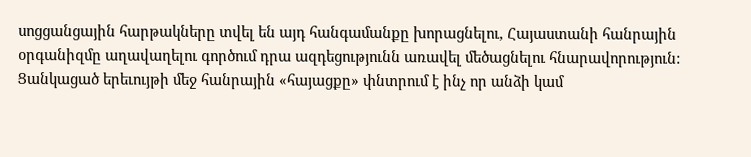սոցցանցային հարթակները տվել են այդ հանգամանքը խորացնելու, Հայաստանի հանրային օրգանիզմը աղավաղելու գործում դրա ազդեցությունն առավել մեծացնելու հնարավորություն:
Ցանկացած երեւույթի մեջ հանրային «հայացքը» փնտրում է ինչ որ անձի կամ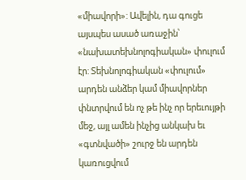«միավորի»: Ավելին, դա գուցե այսպես ասած առաջին՝ «նախատեխնոլոգիական» փուլում էր: Տեխնոլոգիական «փուլում» արդեն անձեր կամ միավորներ փնտրվում են ոչ թե ինչ որ երեւույթի մեջ, այլ ամեն ինչից անկախ եւ «գտնվածի» շուրջ են արդեն կառուցվում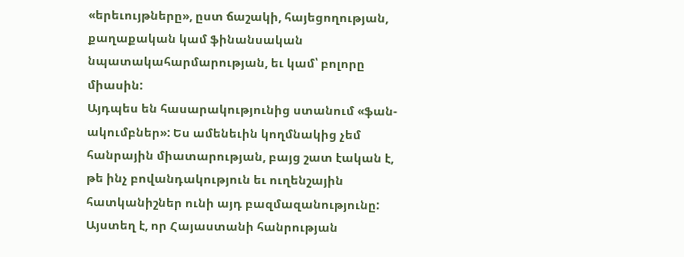«երեւույթները», ըստ ճաշակի, հայեցողության, քաղաքական կամ ֆինանսական նպատակահարմարության, եւ կամ՝ բոլորը միասին:
Այդպես են հասարակությունից ստանում «ֆան-ակումբներ»: Ես ամենեւին կողմնակից չեմ հանրային միատարության, բայց շատ էական է, թե ինչ բովանդակություն եւ ուղենշային հատկանիշներ ունի այդ բազմազանությունը: Այստեղ է, որ Հայաստանի հանրության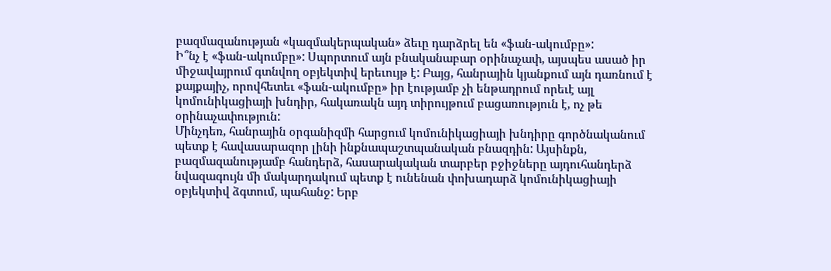բազմազանության «կազմակերպական» ձեւը դարձրել են «ֆան-ակումբը»:
Ի՞նչ է «ֆան-ակումբը»: Սպորտում այն բնականաբար օրինաչափ, այսպես ասած իր միջավայրում գտնվող օբյեկտիվ երեւույթ է: Բայց, հանրային կյանքում այն դառնում է քայքայիչ, որովհետեւ «ֆան-ակումբը» իր էությամբ չի ենթադրում որեւէ այլ կոմունիկացիայի խնդիր, հակառակն այդ տիրույթում բացառություն է, ոչ թե օրինաչափություն:
Մինչդեռ, հանրային օրգանիզմի հարցում կոմունիկացիայի խնդիրը գործնականում պետք է հավասարազոր լինի ինքնապաշտպանական բնազդին: Այսինքն, բազմազանությամբ հանդերձ, հասարակական տարբեր բջիջները այդուհանդերձ նվազագույն մի մակարդակում պետք է ունենան փոխադարձ կոմունիկացիայի օբյեկտիվ ձգտում, պահանջ: Երբ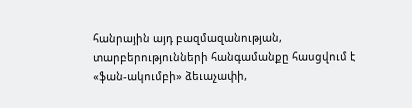հանրային այդ բազմազանության, տարբերությունների հանգամանքը հասցվում է «ֆան-ակումբի» ձեւաչափի,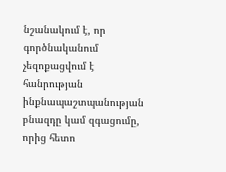նշանակում է, որ գործնականում չեզոքացվում է հանրության ինքնապաշտպանության բնազդը կամ զգացումը, որից հետո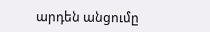արդեն անցումը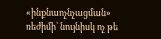«ինքնաոչնչացման» ռեժիմի՝ նույնիսկ ոչ թե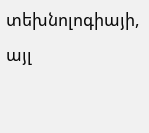տեխնոլոգիայի, այլ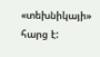«տեխնիկայի» հարց է: